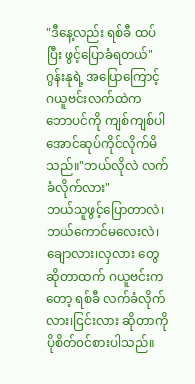"ဒီနေ့လည်း ရစ်ခီ ထပ်ပြီး ဖွင့်ပြောခံရတယ်"
ဂွန်းနုရဲ့ အပြောကြောင့် ဂယူဗင်းလက်ထဲက
ဘောပင်ကို ကျစ်ကျစ်ပါအောင်ဆုပ်ကိုင်လိုက်မိသည်။"ဘယ်လိုလဲ လက်ခံလိုက်လား"
ဘယ်သူဖွင့်ပြောတာလဲ၊ဘယ်ကောင်မလေးလဲ၊
ချောလား၊လှလား တွေဆိုတာထက် ဂယူဗင်းကတော့ ရစ်ခီ လက်ခံလိုက်လား၊ငြင်းလား ဆိုတာကို
ပိုစိတ်၀င်စားပါသည်။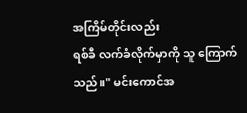အကြိမ်တိုင်းလည်း
ရစ်ခီ လက်ခံလိုက်မှာကို သူ ကြောက်သည်။" မင်းကောင်အ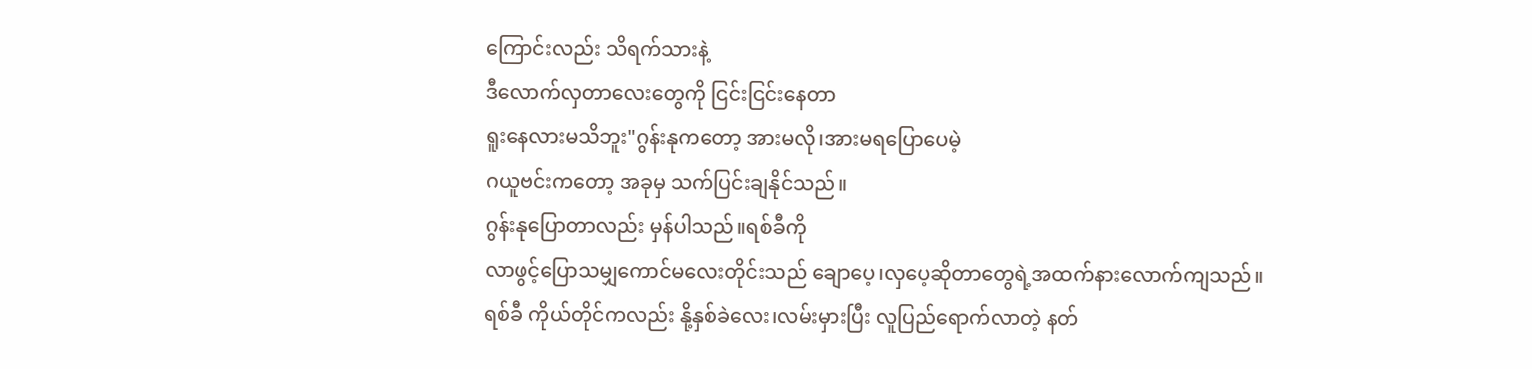ကြောင်းလည်း သိရက်သားနဲ့
ဒီလောက်လှတာလေးတွေကို ငြင်းငြင်းနေတာ
ရူးနေလားမသိဘူး"ဂွန်းနုကတော့ အားမလို၊အားမရပြောပေမဲ့
ဂယူဗင်းကတော့ အခုမှ သက်ပြင်းချနိုင်သည်။
ဂွန်းနုပြောတာလည်း မှန်ပါသည်။ရစ်ခီကို
လာဖွင့်ပြောသမျှကောင်မလေးတိုင်းသည် ချောပေ့၊လှပေ့ဆိုတာတွေရဲ့အထက်နားလောက်ကျသည်။
ရစ်ခီ ကိုယ်တိုင်ကလည်း နို့နှစ်ခဲလေး၊လမ်းမှားပြီး လူပြည်ရောက်လာတဲ့ နတ်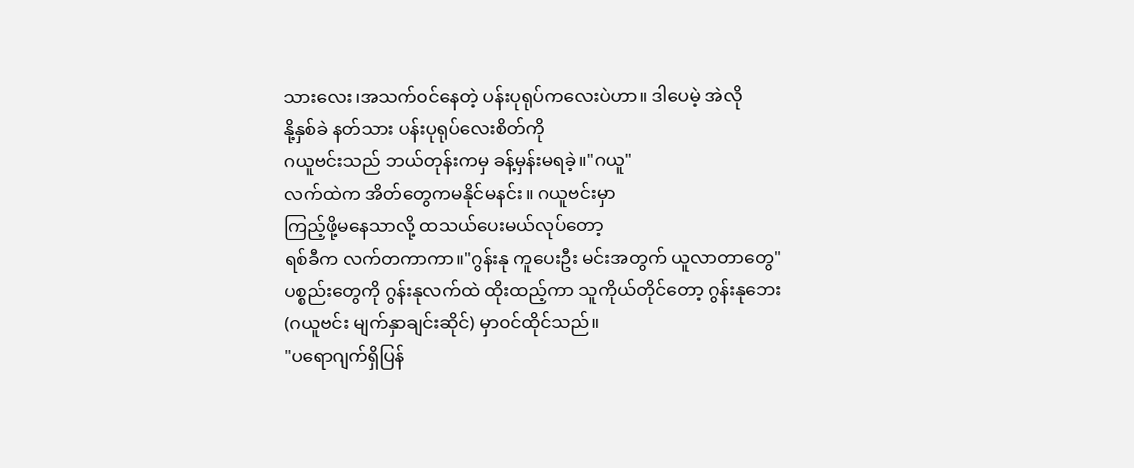သားလေး၊အသက်၀င်နေတဲ့ ပန်းပုရုပ်ကလေးပဲဟာ။ ဒါပေမဲ့ အဲလို
နို့နှစ်ခဲ နတ်သား ပန်းပုရုပ်လေးစိတ်ကို
ဂယူဗင်းသည် ဘယ်တုန်းကမှ ခန့်မှန်းမရခဲ့။"ဂယူ"
လက်ထဲက အိတ်တွေကမနိုင်မနင်း။ ဂယူဗင်းမှာ
ကြည့်ဖို့မနေသာလို့ ထသယ်ပေးမယ်လုပ်တော့
ရစ်ခီက လက်တကာကာ။"ဂွန်းနု ကူပေးဦး မင်းအတွက် ယူလာတာတွေ"
ပစ္စည်းတွေကို ဂွန်းနုလက်ထဲ ထိုးထည့်ကာ သူကိုယ်တိုင်တော့ ဂွန်းနုဘေး (ဂယူဗင်း မျက်နှာချင်းဆိုင်) မှာ၀င်ထိုင်သည်။
"ပရောဂျက်ရှိပြန်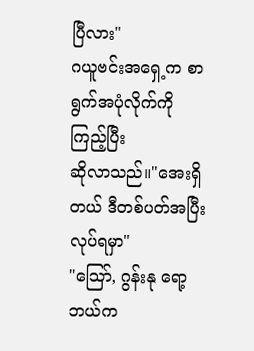ပြီလား"
ဂယူဗင်းအရှေ့က စာရွက်အပုံလိုက်ကိုကြည့်ပြီး
ဆိုလာသည်။"အေးရှိတယ် ဒီတစ်ပတ်အပြီးလုပ်ရမှာ"
"သြော်, ဂွန်းနု ရော့ ဘယ်က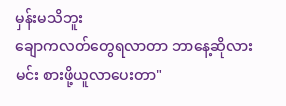မှန်းမသိဘူး
ချောကလတ်တွေရလာတာ ဘာနေ့ဆိုလား
မင်း စားဖို့ယူလာပေးတာ"